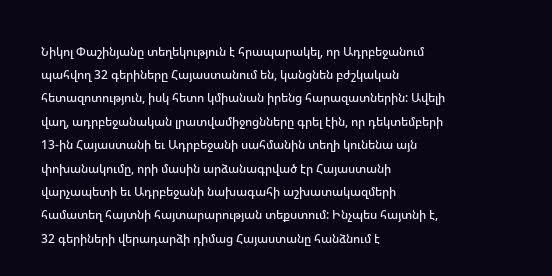Նիկոլ Փաշինյանը տեղեկություն է հրապարակել, որ Ադրբեջանում պահվող 32 գերիները Հայաստանում են, կանցնեն բժշկական հետազոտություն, իսկ հետո կմիանան իրենց հարազատներին: Ավելի վաղ, ադրբեջանական լրատվամիջոցնները գրել էին, որ դեկտեմբերի 13-ին Հայաստանի եւ Ադրբեջանի սահմանին տեղի կունենա այն փոխանակումը, որի մասին արձանագրված էր Հայաստանի վարչապետի եւ Ադրբեջանի նախագահի աշխատակազմերի համատեղ հայտնի հայտարարության տեքստում: Ինչպես հայտնի է, 32 գերիների վերադարձի դիմաց Հայաստանը հանձնում է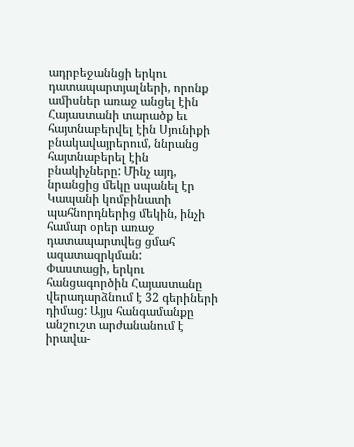ադրբեջաննցի երկու դատապարտյալների, որոնք ամիսներ առաջ անցել էին Հայաստանի տարածք եւ հայտնաբերվել էին Սյունիքի բնակավայրերում, ննրանց հայտնաբերել էին բնակիչները: Մինչ այդ, նրանցից մեկը սպանել էր Կապանի կոմբինատի պահնորդներից մեկին, ինչի համար օրեր առաջ դատապարտվեց ցմահ ազատազրկման:
Փաստացի, երկու հանցագործին Հայաստանը վերադարձնում է 32 գերիների դիմաց: Այյս հանգամանքը անշուշտ արժանանում է իրավա-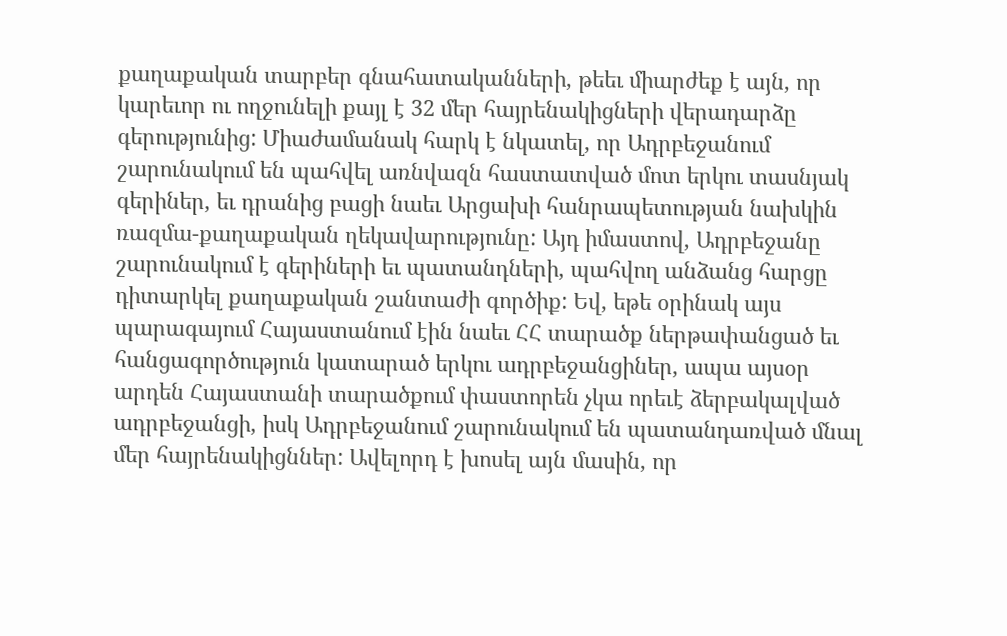քաղաքական տարբեր գնահատականների, թեեւ միարժեք է այն, որ կարեւոր ու ողջունելի քայլ է 32 մեր հայրենակիցների վերադարձը գերությունից: Միաժամանակ հարկ է նկատել, որ Ադրբեջանում շարունակում են պահվել առնվազն հաստատված մոտ երկու տասնյակ գերիներ, եւ դրանից բացի նաեւ Արցախի հանրապետության նախկին ռազմա-քաղաքական ղեկավարությունը: Այդ իմաստով, Ադրբեջանը շարունակում է գերիների եւ պատանդների, պահվող անձանց հարցը դիտարկել քաղաքական շանտաժի գործիք: Եվ, եթե օրինակ այս պարագայում Հայաստանում էին նաեւ ՀՀ տարածք ներթափանցած եւ հանցագործություն կատարած երկու ադրբեջանցիներ, ապա այսօր արդեն Հայաստանի տարածքում փաստորեն չկա որեւէ ձերբակալված ադրբեջանցի, իսկ Ադրբեջանում շարունակում են պատանդառված մնալ մեր հայրենակիցններ: Ավելորդ է խոսել այն մասին, որ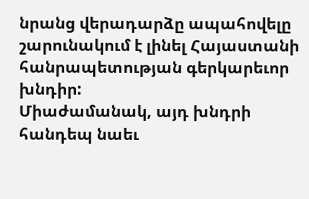նրանց վերադարձը ապահովելը շարունակում է լինել Հայաստանի հանրապետության գերկարեւոր խնդիր:
Միաժամանակ, այդ խնդրի հանդեպ նաեւ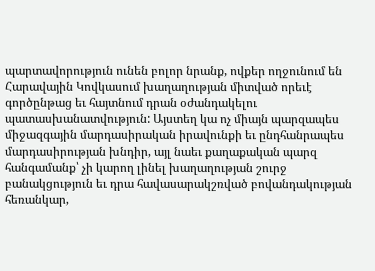պարտավորություն ունեն բոլոր նրանք, ովքեր ողջունում են Հարավային Կովկասում խաղաղության միտված որեւէ գործընթաց եւ հայտնում դրան օժանդակելու պատասխանատվություն: Այստեղ կա ոչ միայն պարզապես միջազգային մարդասիրական իրավունքի եւ ընդհանրապես մարդասիրության խնդիր, այլ նաեւ քաղաքական պարզ հանգամանք՝ չի կարող լինել խաղաղության շուրջ բանակցություն եւ դրա հավասարակշռված բովանդակության հեռանկար,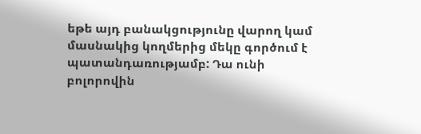եթե այդ բանակցությունը վարող կամ մասնակից կողմերից մեկը գործում է պատանդառությամբ: Դա ունի բոլորովին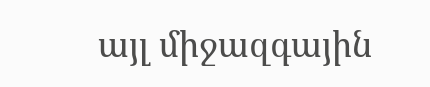այլ միջազգային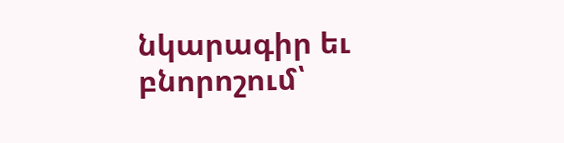նկարագիր եւ բնորոշում՝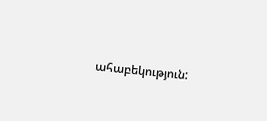ահաբեկություն: